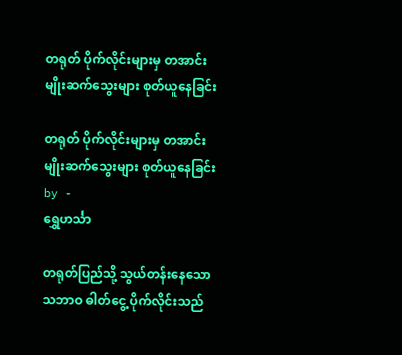တရုတ် ပိုက်လိုင်းများမှ တအာင်း မျိုးဆက်သွေးများ စုတ်ယူနေခြင်း

တရုတ် ပိုက်လိုင်းများမှ တအာင်း မျိုးဆက်သွေးများ စုတ်ယူနေခြင်း
by -
ရွှေဟင်္သာ

တရုတ်ပြည်သို့ သွယ်တန်းနေသော သဘာဝ ဓါတ်ငွေ့ ပိုက်လိုင်းသည်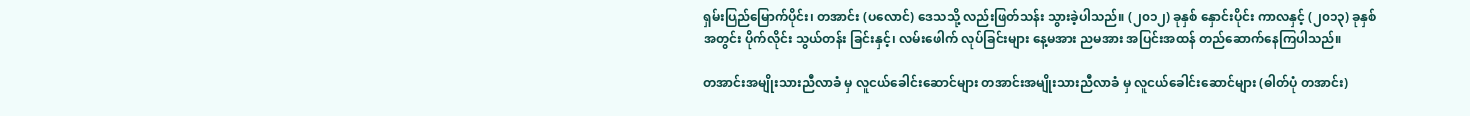ရှမ်းပြည်မြောက်ပိုင်း၊ တအာင်း (ပလောင်) ဒေသသို့ လည်းဖြတ်သန်း သွားခဲ့ပါသည်။ (၂၀၁၂) ခုနှစ် နှောင်းပိုင်း ကာလနှင့် (၂၀၁၃) ခုနှစ် အတွင်း ပိုက်လိုင်း သွယ်တန်း ခြင်းနှင့်၊ လမ်းဖေါက် လုပ်ခြင်းများ နေ့မအား ညမအား အပြင်းအထန် တည်ဆောက်နေကြပါသည်။

တအာင်းအမျိုးသားညီလာခံ မှ လူငယ်ခေါင်းဆောင်များ တအာင်းအမျိုးသားညီလာခံ မှ လူငယ်ခေါင်းဆောင်များ (ဓါတ်ပုံ တအာင်း)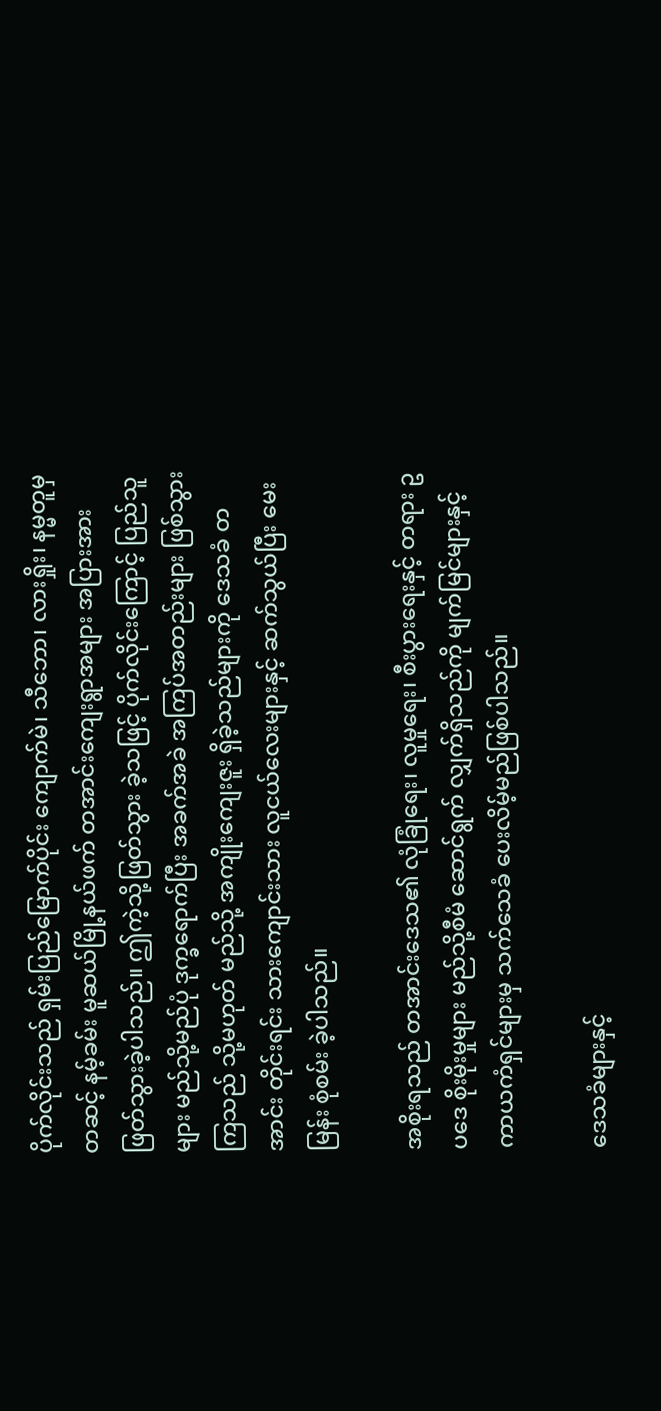ပိုက်လိုင်းသည် ရှမ်းပြည်မြောက်ပိုင်း ကျောက်မဲ၊ သီဘော၊ လားရှိုး၊ နမ္မတူမှ တဆင့် နမ့်ခမ်း မူဆယ်မြို့နယ်ဖက် တအာင်းကျေးရွာအများ အပြားအား ဖြတ်သွားခဲ့ပါသည်။ ဤကဲ့သို့ဖြတ်သွား ခဲ့သဖြင့် ပိုက်လိုင်းကြောင့် ပြည်သူများ မည်သို့မည်ပုံ ဒုက္ခရောက်ပြီး အခက်အခဲ အကြပ်အတည်းများ ဖြစ်သွားကြသည် သို့မဟုတ် မည်သို့ အကျိုးကျေးဇူး ရှိခဲ့သည်များကို ဒေသခံ တအာင်း တိုင်းရင်း သားကျောင်းသား လူငယ်လေးများနှင့် ဆက်သွယ်ပြီး မေးမြန်း စုံစမ်း ခဲ့ပါသည်။

အစိုးရသည် တအာင်းဒေသ၏ လုံခြုံရေး၊ လူမှုရေး၊ စီးပွားရေးနှင့် တရား ဥပဒေ စိုးမိုးမှုများ မည်သို့စီမံ ဆောင်ရွက် လျှက်ရှိသည်ကို မျက်မြင်များနှင့် ကာယကံရှင်များမှ သက်သေခံ ပေးလိမ့်မည်ဖြစ်ပါသည်။

ဒေသခံများနှင့်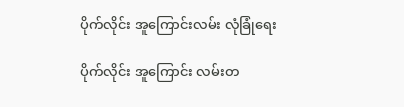ပိုက်လိုင်း အူကြောင်းလမ်း လုံခြုံရေး

ပိုက်လိုင်း အူကြောင်း လမ်းတ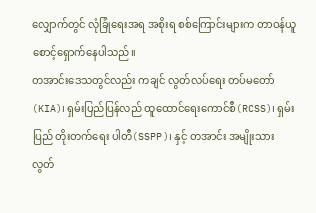လျှောက်တွင် လုံခြုံရေးအရ အစိုးရ စစ်ကြောင်းများက တာဝန်ယူစောင့်ရှောက်နေပါသည်။
တအာင်းဒေသတွင်လည်း ကချင် လွတ်လပ်ရေး တပ်မတော် (KIA)၊ ရှမ်းပြည်ပြန်လည် ထူထောင်ရေးကောင်စီ(RCSS)၊ ရှမ်းပြည် တိုးတက်ရေး ပါတီ(SSPP)၊ နှင့် တအာင်း အမျိုးသား လွတ်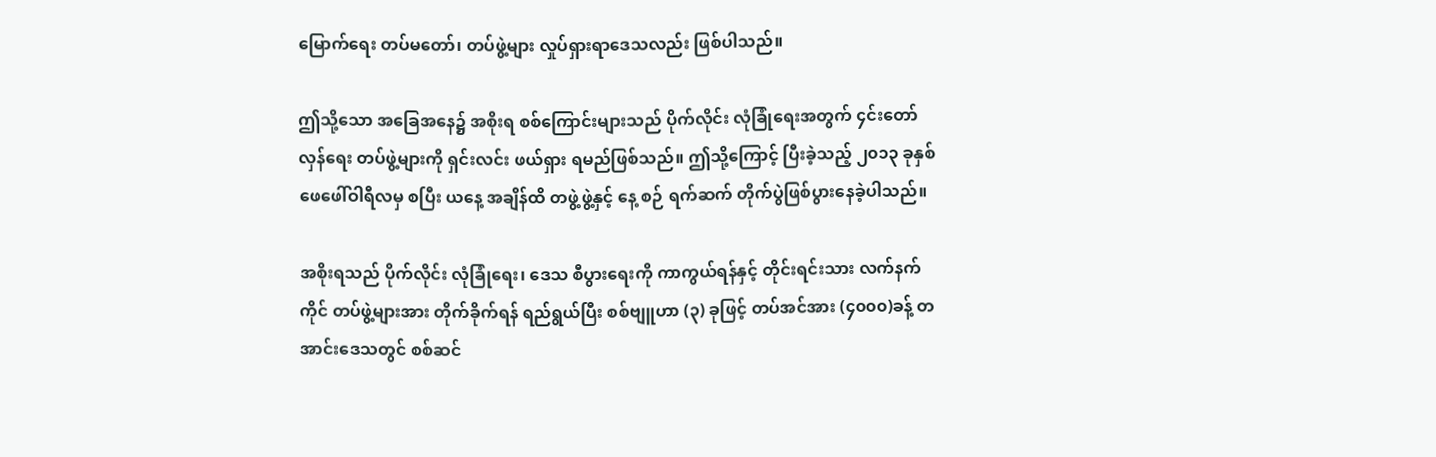မြောက်ရေး တပ်မတော်၊ တပ်ဖွဲ့များ လှုပ်ရှားရာဒေသလည်း ဖြစ်ပါသည်။

ဤသို့သော အခြေအနေ၌ အစိုးရ စစ်ကြောင်းများသည် ပိုက်လိုင်း လုံခြုံရေးအတွက် ၄င်းတော်လှန်ရေး တပ်ဖွဲ့များကို ရှင်းလင်း ဖယ်ရှား ရမည်ဖြစ်သည်။ ဤသို့ကြောင့် ပြီးခဲ့သည့် ၂၀၁၃ ခုနှစ် ဖေဖေါ်ဝါရီလမှ စပြီး ယနေ့ အချိန်ထိ တဖွဲ့ဖွဲ့နှင့် နေ့ စဉ် ရက်ဆက် တိုက်ပွဲဖြစ်ပွားနေခဲ့ပါသည်။

အစိုးရသည် ပိုက်လိုင်း လုံခြုံရေး၊ ဒေသ စီပွားရေးကို ကာကွယ်ရန်နှင့် တိုင်းရင်းသား လက်နက်ကိုင် တပ်ဖွဲ့များအား တိုက်ခိုက်ရန် ရည်ရွယ်ပြီး စစ်ဗျူဟာ (၃) ခုဖြင့် တပ်အင်အား (၄၀၀၀)ခန့် တအာင်းဒေသတွင် စစ်ဆင်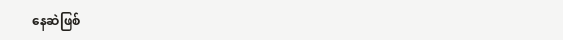နေဆဲဖြစ်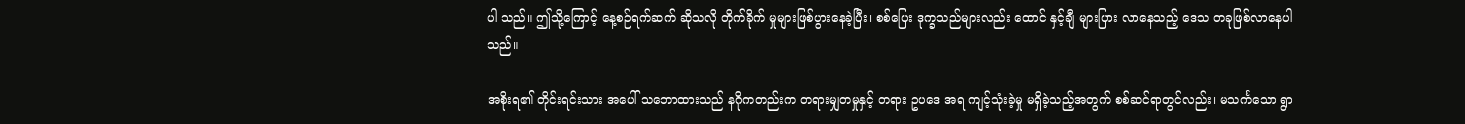ပါ သည်။ ဤသို့ကြောင့် နေ့စဉ်ရက်ဆက် ဆိုသလို တိုက်ခိုက် မှုများဖြစ်ပွားနေခဲ့ပြီး၊ စစ်ပြေး ဒုက္ခသည်များလည်း ထောင် နှင့်ချီ များပြား လာနေသည့် ဒေသ တခုဖြစ်လာနေပါသည်။

အစိုးရ၏ တိုင်းရင်းသား အပေါ် သဘောထားသည် နဂိုကတည်းက တရားမျှတမှုနှင့် တရား ဥပဒေ အရ ကျင့်သုံးခဲ့မှု မရှိခဲ့သည့်အတွက် စစ်ဆင်ရာတွင်လည်း၊ မသင်္ကသော ရွာ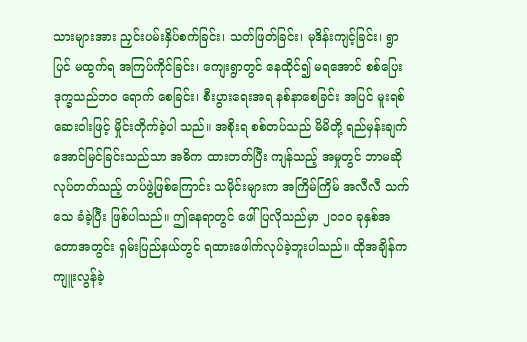သားများအား ညှင်းပမ်းနှိပ်စက်ခြင်း၊ သတ်ဖြတ်ခြင်း၊ မုဒိန်းကျင့်ခြင်း၊ ရွာပြင် မထွက်ရ အကြပ်ကိုင်ခြင်း၊ ကျေးရွာတွင် နေထိုင်၍ မရအောင် စစ်ပြေး ဒုက္ခသည်ဘဝ ရောက် စေခြင်း၊ စီးပွားရေးအရ နစ်နာစေခြင်း အပြင် မူးရစ်ဆေးဝါးဖြင့် မှိုင်းတိုက်ခဲ့ပါ သည်။ အစိုးရ စစ်တပ်သည် မိမိတို့ ရည်မှန်းချက် အောင်မြင်ခြင်းသည်သာ အဓိက ထားတတ်ပြီး ကျန်သည့် အမှုတွင် ဘာမဆို လုပ်တတ်သည့် တပ်ဖွဲ့ဖြစ်ကြောင်း သမိုင်းများက အကြိမ်ကြိမ် အလီလီ သက်သေ ခံခဲ့ပြီး ဖြစ်ပါသည်။ ဤနေရာတွင် ဖေါ်ပြလိုသည်မှာ ၂၀၁၀ ခုနှစ်အ တောအတွင်း ရှမ်းပြည်နယ်တွင် ရထားဖေါက်လုပ်ခဲ့ဘူးပါသည်။ ထိုအချိန်က ကျူးလွန်ခဲ့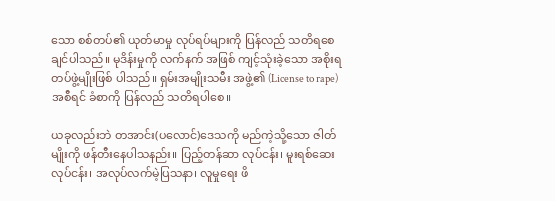သော စစ်တပ်၏ ယုတ်မာမှု လုပ်ရပ်များကို ပြန်လည် သတိရစေချင်ပါသည်။ မုဒိန်းမှုကို လက်နက် အဖြစ် ကျင့်သုံးခဲ့သော အစိုးရ တပ်ဖွဲ့မျိုးဖြစ် ပါသည်။ ရှမ်းအမျိုးသမီး အဖွဲ့၏ (License to rape) အစီရင် ခံစာကို ပြန်လည် သတိရပါစေ။

ယခုလည်းဘဲ တအာင်း(ပလောင်)ဒေသကို မည်ကဲ့သို့သော ဇါတ်မျိုးကို ဖန်တီးနေပါသနည်း။ ပြည့်တန်ဆာ လုပ်ငန်း၊ မူးရစ်ဆေး လုပ်ငန်း၊ အလုပ်လက်မဲ့ပြသနာ၊ လူမှုရေး ဖိ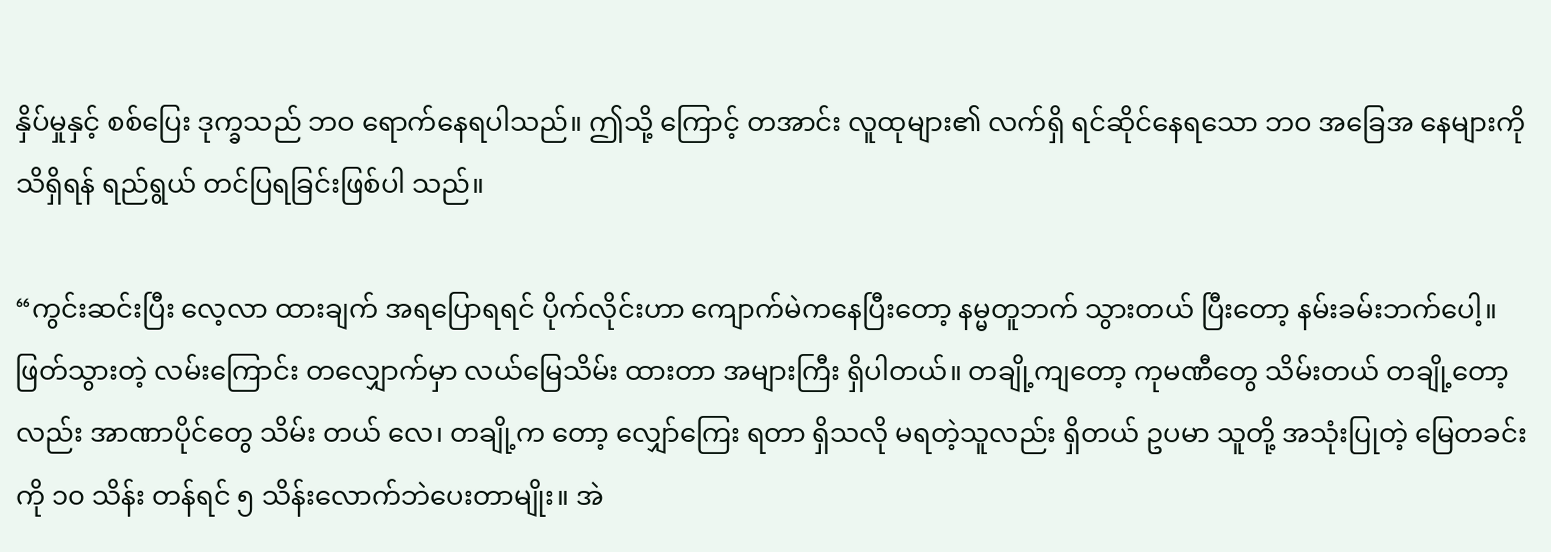နှိပ်မှုနှင့် စစ်ပြေး ဒုက္ခသည် ဘဝ ရောက်နေရပါသည်။ ဤသို့ ကြောင့် တအာင်း လူထုများ၏ လက်ရှိ ရင်ဆိုင်နေရသော ဘဝ အခြေအ နေများကို သိရှိရန် ရည်ရွယ် တင်ပြရခြင်းဖြစ်ပါ သည်။

“ကွင်းဆင်းပြီး လေ့လာ ထားချက် အရပြောရရင် ပိုက်လိုင်းဟာ ကျောက်မဲကနေပြီးတော့ နမ္မတူဘက် သွားတယ် ပြီးတော့ နမ်းခမ်းဘက်ပေါ့။  ဖြတ်သွားတဲ့ လမ်းကြောင်း တလျှောက်မှာ လယ်မြေသိမ်း ထားတာ အများကြီး ရှိပါတယ်။ တချို့ကျတော့ ကုမဏီတွေ သိမ်းတယ် တချို့တော့လည်း အာဏာပိုင်တွေ သိမ်း တယ် လေ၊ တချို့က တော့ လျှော်ကြေး ရတာ ရှိသလို မရတဲ့သူလည်း ရှိတယ် ဥပမာ သူတို့ အသုံးပြုတဲ့ မြေတခင်းကို ၁၀ သိန်း တန်ရင် ၅ သိန်းလောက်ဘဲပေးတာမျိုး။ အဲ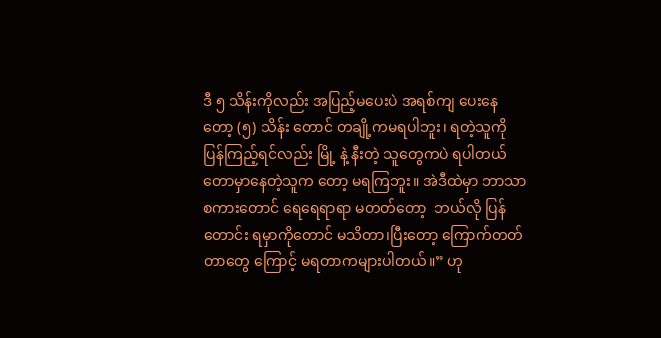ဒီ ၅ သိန်းကိုလည်း အပြည့်မပေးပဲ အရစ်ကျ ပေးနေတော့ (၅) သိန်း တောင် တချို့ကမရပါဘူး၊ ရတဲ့သူကို ပြန်ကြည့်ရင်လည်း မြို့ နဲ့ နီးတဲ့ သူတွေကပဲ ရပါတယ် တောမှာနေတဲ့သူက တော့ မရကြဘူး။ အဲဒီထဲမှာ ဘာသာ စကားတောင် ရေရေရာရာ မတတ်တော့  ဘယ်လို ပြန်တောင်း ရမှာကိုတောင် မသိတာ၊ပြီးတော့ ကြောက်တတ်တာတွေ ကြောင့် မရတာကများပါတယ်။” ဟု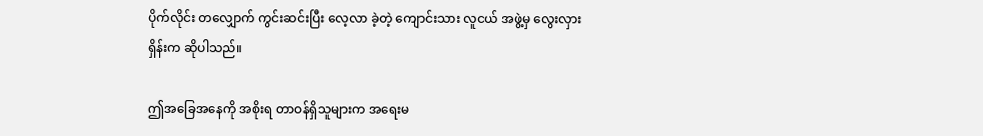ပိုက်လိုင်း တလျှောက် ကွင်းဆင်းပြီး လေ့လာ ခဲ့တဲ့ ကျောင်းသား လူငယ် အဖွဲ့မှ လွေးလှားရှိန်းက ဆိုပါသည်။

ဤအခြေအနေကို အစိုးရ တာဝန်ရှိသူများက အရေးမ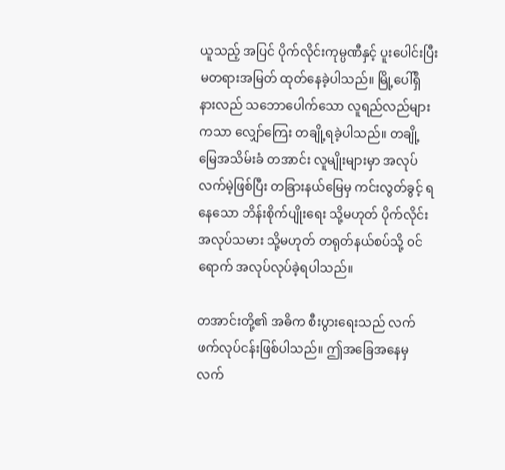ယူသည့် အပြင် ပိုက်လိုင်းကုမ္ပဏီနှင့် ပူးပေါင်းပြီး မတရားအမြတ် ထုတ်နေခဲ့ပါသည်။ မြို့ပေါ်ရှိ နားလည် သဘောပေါက်သော လူရည်လည်များကသာ လျှော်ကြေး တချို့ရခဲ့ပါသည်။ တချို့မြေအသိမ်းခံ တအာင်း လူမျိုးများမှာ အလုပ်လက်မဲ့ဖြစ်ပြီး တခြားနယ်မြေမှ ကင်းလွတ်ခွင့် ရနေသော ဘိန်းစိုက်ပျိုးရေး သို့မဟုတ် ပိုက်လိုင်း အလုပ်သမား သို့မဟုတ် တရုတ်နယ်စပ်သို့ ၀င်ရောက် အလုပ်လုပ်ခဲ့ရပါသည်။

တအာင်းတို့၏ အဓိက စီးပွားရေးသည် လက်ဖက်လုပ်ငန်းဖြစ်ပါသည်။ ဤအခြေအနေမှ လက်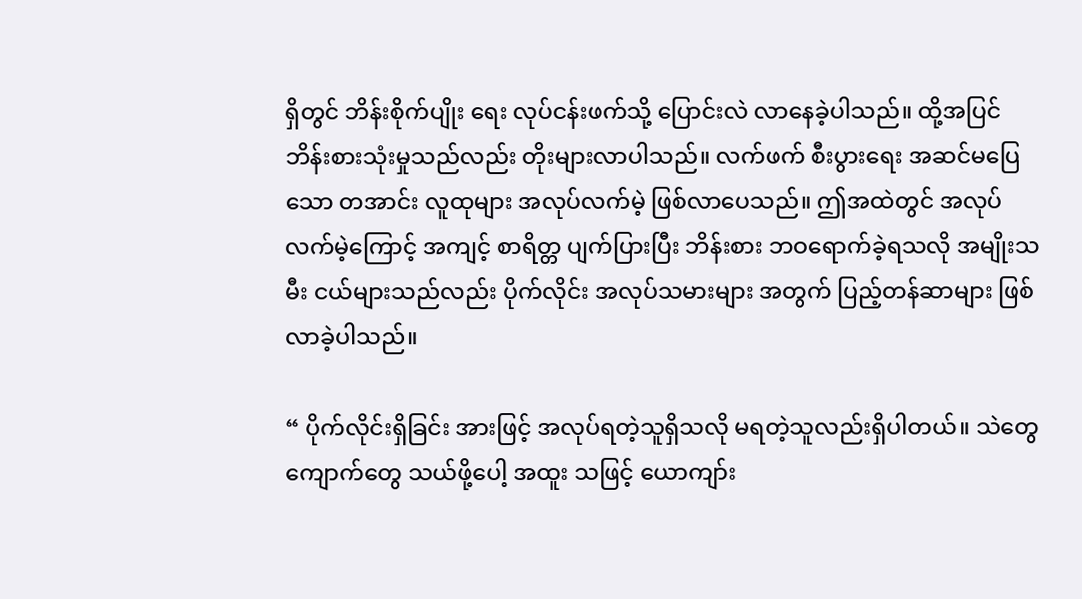ရှိတွင် ဘိန်းစိုက်ပျိုး ရေး လုပ်ငန်းဖက်သို့ ပြောင်းလဲ လာနေခဲ့ပါသည်။ ထို့အပြင် ဘိန်းစားသုံးမှုသည်လည်း တိုးများလာပါသည်။ လက်ဖက် စီးပွားရေး အဆင်မပြေသော တအာင်း လူထုများ အလုပ်လက်မဲ့ ဖြစ်လာပေသည်။ ဤအထဲတွင် အလုပ်လက်မဲ့ကြောင့် အကျင့် စာရိတ္တ ပျက်ပြားပြီး ဘိန်းစား ဘဝရောက်ခဲ့ရသလို အမျိုးသမီး ငယ်များသည်လည်း ပိုက်လိုင်း အလုပ်သမားများ အတွက် ပြည့်တန်ဆာများ ဖြစ်လာခဲ့ပါသည်။

“ ပိုက်လိုင်းရှိခြင်း အားဖြင့် အလုပ်ရတဲ့သူရှိသလို မရတဲ့သူလည်းရှိပါတယ်။ သဲတွေ ကျောက်တွေ သယ်ဖို့ပေါ့ အထူး သဖြင့် ယောကျာ်း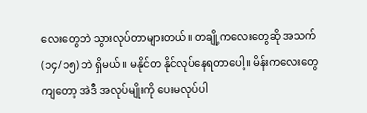လေးတွေဘဲ သွားလုပ်တာများတယ်။ တချို့ကလေးတွေဆို အသက် (၁၄/၁၅) ဘဲ ရှိမယ်။ မနိုင်တ နိုင်လုပ်နေရတာပေါ့။ မိန်းကလေးတွေကျတော့ အဲဒီ အလုပ်မျိုးကို ပေးမလုပ်ပါ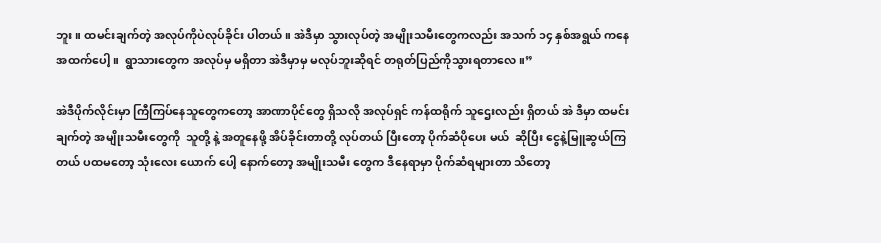ဘူး။ ထမင်းချက်တဲ့ အလုပ်ကိုပဲလုပ်ခိုင်း ပါတယ်။ အဲဒီမှာ သွားလုပ်တဲ့ အမျိုးသမီးတွေကလည်း အသက် ၁၄ နှစ်အရွယ် ကနေ အထက်ပေါ့။  ရွာသားတွေက အလုပ်မှ မရှိတာ အဲဒီမှာမှ မလုပ်ဘူးဆိုရင် တရုတ်ပြည်ကိုသွားရတာလေ။”

အဲဒီပိုက်လိုင်းမှာ ကြီကြပ်နေသူတွေကတော့ အာဏာပိုင်တွေ ရှိသလို အလုပ်ရှင် ကန်ထရိုက် သူဌေးလည်း ရှိတယ် အဲ ဒီမှာ ထမင်းချက်တဲ့ အမျိုးသမီးတွေကို  သူတို့ နဲ့ အတူနေဖို့ အိပ်ခိုင်းတာတို့ လုပ်တယ် ပြီးတော့ ပိုက်ဆံပိုပေး မယ်  ဆိုပြီး ငွေနဲ့မြူဆွယ်ကြတယ် ပထမတော့ သုံးလေး ယောက် ပေါ့ နောက်တော့ အမျိုးသမီး တွေက ဒီနေရာမှာ ပိုက်ဆံရများတာ သိတော့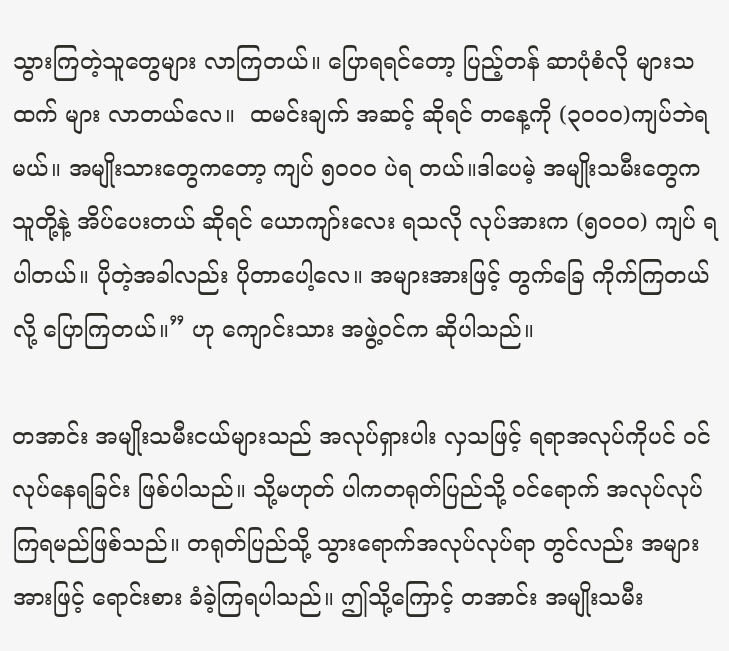သွားကြတဲ့သူတွေများ လာကြတယ်။ ပြောရရင်တော့ ပြည့်တန် ဆာပုံစံလို များသထက် များ လာတယ်လေ။  ထမင်းချက် အဆင့် ဆိုရင် တနေ့ကို (၃၀၀၀)ကျပ်ဘဲရမယ်။ အမျိုးသားတွေကတော့ ကျပ် ၅၀၀၀ ပဲရ တယ်။ဒါပေမဲ့ အမျိုးသမီးတွေက သူတို့နဲ့ အိပ်ပေးတယ် ဆိုရင် ယောကျာ်းလေး ရသလို လုပ်အားက (၅၀၀၀) ကျပ် ရ ပါတယ်။ ပိုတဲ့အခါလည်း ပိုတာပေါ့လေ။ အများအားဖြင့် တွက်ခြေ ကိုက်ကြတယ်လို့ ပြောကြတယ်။” ဟု ကျောင်းသား အဖွဲ့ဝင်က ဆိုပါသည်။

တအာင်း အမျိုးသမီးငယ်များသည် အလုပ်ရှားပါး လှသဖြင့် ရရာအလုပ်ကိုပင် ၀င်လုပ်နေရခြင်း ဖြစ်ပါသည်။ သို့မဟုတ် ပါကတရုတ်ပြည်သို့ ၀င်ရောက် အလုပ်လုပ်ကြရမည်ဖြစ်သည်။ တရုတ်ပြည်သို့ သွားရောက်အလုပ်လုပ်ရာ တွင်လည်း အများအားဖြင့် ရောင်းစား ခံခဲ့ကြရပါသည်။ ဤသို့ကြောင့် တအာင်း အမျိုးသမီး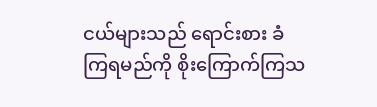ငယ်များသည် ရောင်းစား ခံကြရမည်ကို စိုးကြောက်ကြသ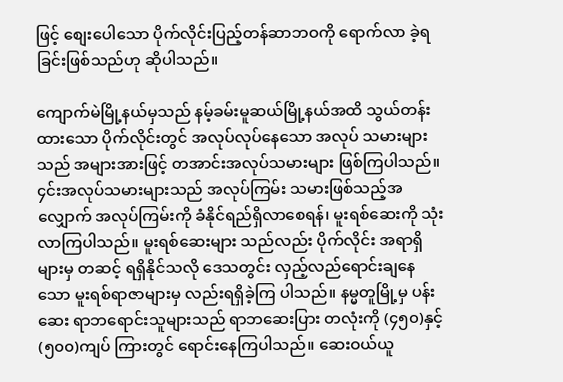ဖြင့် စျေးပေါသော ပိုက်လိုင်းပြည့်တန်ဆာဘဝကို ရောက်လာ ခဲ့ရခြင်းဖြစ်သည်ဟု ဆိုပါသည်။

ကျောက်မဲမြို့နယ်မှသည် နမ့်ခမ်းမူဆယ်မြို့နယ်အထိ သွယ်တန်းထားသော ပိုက်လိုင်းတွင် အလုပ်လုပ်နေသော အလုပ် သမားများသည် အများအားဖြင့် တအာင်းအလုပ်သမားများ ဖြစ်ကြပါသည်။ ၄င်းအလုပ်သမားများသည် အလုပ်ကြမ်း သမားဖြစ်သည့်အလျှောက် အလုပ်ကြမ်းကို ခံနိုင်ရည်ရှိလာစေရန်၊ မူးရစ်ဆေးကို သုံးလာကြပါသည်။ မူးရစ်ဆေးများ သည်လည်း ပိုက်လိုင်း အရာရှိများမှ တဆင့် ရရှိနိုင်သလို ဒေသတွင်း လှည့်လည်ရောင်းချနေသော မူးရစ်ရာဇာများမှ လည်းရရှိခဲ့ကြ ပါသည်။ နမ္မတူမြို့မှ ပန်းဆေး ရာဘရောင်းသူများသည် ရာဘဆေးပြား တလုံးကို (၄၅၀)နှင့် (၅၀၀)ကျပ် ကြားတွင် ရောင်းနေကြပါသည်။ ဆေးဝယ်ယူ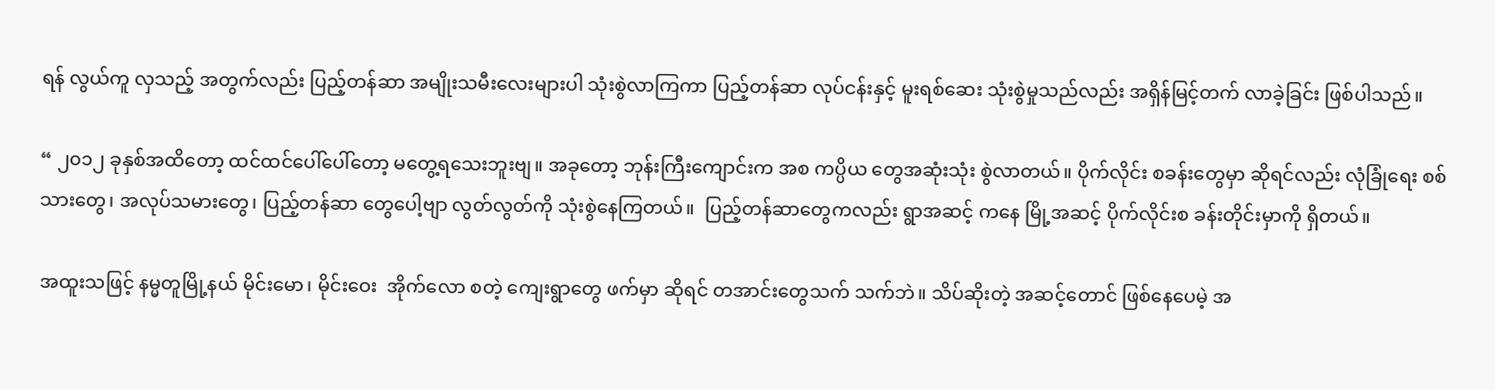ရန် လွယ်ကူ လှသည့် အတွက်လည်း ပြည့်တန်ဆာ အမျိုးသမီးလေးများပါ သုံးစွဲလာကြကာ ပြည့်တန်ဆာ လုပ်ငန်းနှင့် မူးရစ်ဆေး သုံးစွဲမှုသည်လည်း အရှိန်မြင့်တက် လာခဲ့ခြင်း ဖြစ်ပါသည်။

“ ၂၀၁၂ ခုနှစ်အထိတော့ ထင်ထင်ပေါ်ပေါ်တော့ မတွေ့ရသေးဘူးဗျ။ အခုတော့ ဘုန်းကြီးကျောင်းက အစ ကပ္ပိယ တွေအဆုံးသုံး စွဲလာတယ်။ ပိုက်လိုင်း စခန်းတွေမှာ ဆိုရင်လည်း လုံခြုံရေး စစ်သားတွေ၊ အလုပ်သမားတွေ၊ ပြည့်တန်ဆာ တွေပေါ့ဗျာ လွတ်လွတ်ကို သုံးစွဲနေကြတယ်။  ပြည့်တန်ဆာတွေကလည်း ရွာအဆင့် ကနေ မြို့အဆင့် ပိုက်လိုင်းစ ခန်းတိုင်းမှာကို ရှိတယ်။

အထူးသဖြင့် နမ္မတူမြို့နယ် မိုင်းမော၊ မိုင်းဝေး  အိုက်လော စတဲ့ ကျေးရွာတွေ ဖက်မှာ ဆိုရင် တအာင်းတွေသက် သက်ဘဲ။ သိပ်ဆိုးတဲ့ အဆင့်တောင် ဖြစ်နေပေမဲ့ အ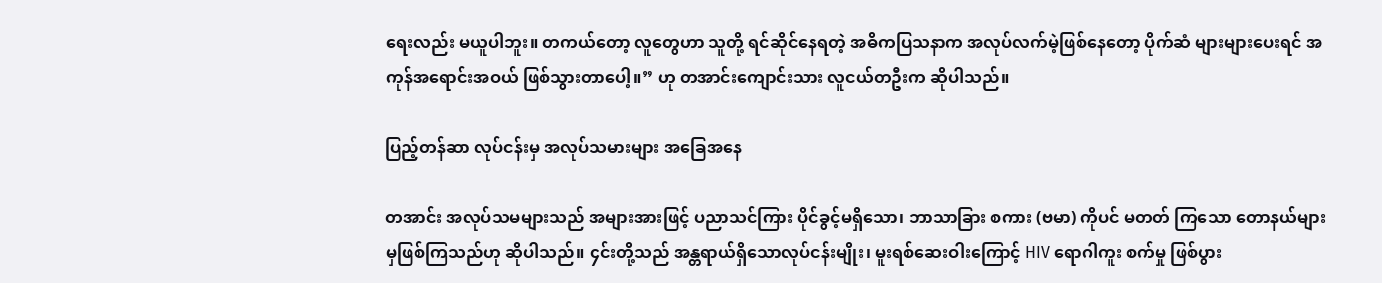ရေးလည်း မယူပါဘူး။ တကယ်တော့ လူတွေဟာ သူတို့ ရင်ဆိုင်နေရတဲ့ အဓိကပြသနာက အလုပ်လက်မဲ့ဖြစ်နေတော့ ပိုက်ဆံ များများပေးရင် အကုန်အရောင်းအဝယ် ဖြစ်သွားတာပေါ့။” ဟု တအာင်းကျောင်းသား လူငယ်တဦးက ဆိုပါသည်။

ပြည့်တန်ဆာ လုပ်ငန်းမှ အလုပ်သမားများ အခြေအနေ

တအာင်း အလုပ်သမများသည် အများအားဖြင့် ပညာသင်ကြား ပိုင်ခွင့်မရှိသော၊ ဘာသာခြား စကား (ဗမာ) ကိုပင် မတတ် ကြသော တောနယ်များမှဖြစ်ကြသည်ဟု ဆိုပါသည်။ ၄င်းတို့သည် အန္တရာယ်ရှိသောလုပ်ငန်းမျိုး၊ မူးရစ်ဆေးဝါးကြောင့် HIV ရောဂါကူး စက်မှု ဖြစ်ပွား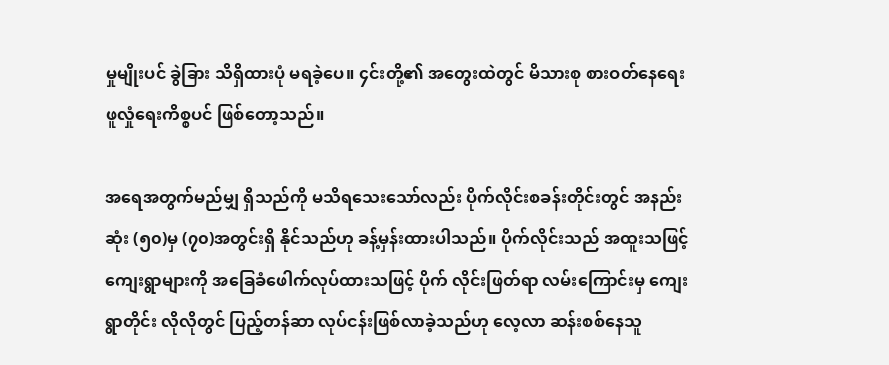မှုမျိုးပင် ခွဲခြား သိရှိထားပုံ မရခဲ့ပေ။ ၄င်းတို့၏ အတွေးထဲတွင် မိသားစု စားဝတ်နေရေး ဖူလှုံရေးကိစ္စပင် ဖြစ်တော့သည်။

အရေအတွက်မည်မျှ ရှိသည်ကို မသိရသေးသော်လည်း ပိုက်လိုင်းစခန်းတိုင်းတွင် အနည်းဆုံး (၅၀)မှ (၇၀)အတွင်းရှိ နိုင်သည်ဟု ခန့်မှန်းထားပါသည်။ ပိုက်လိုင်းသည် အထူးသဖြင့် ကျေးရွာများကို အခြေခံဖေါက်လုပ်ထားသဖြင့် ပိုက် လိုင်းဖြတ်ရာ လမ်းကြောင်းမှ ကျေးရွာတိုင်း လိုလိုတွင် ပြည့်တန်ဆာ လုပ်ငန်းဖြစ်လာခဲ့သည်ဟု လေ့လာ ဆန်းစစ်နေသူ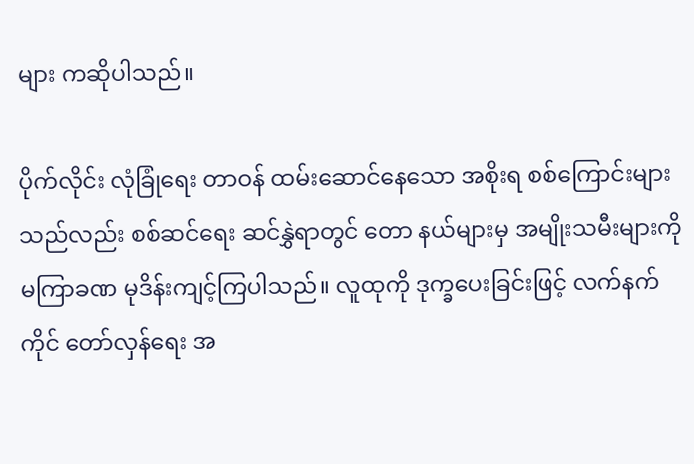များ ကဆိုပါသည်။

ပိုက်လိုင်း လုံခြုံရေး တာဝန် ထမ်းဆောင်နေသော အစိုးရ စစ်ကြောင်းများသည်လည်း စစ်ဆင်ရေး ဆင်နွှဲရာတွင် တော နယ်များမှ အမျိုးသမီးများကို မကြာခဏ မုဒိန်းကျင့်ကြပါသည်။ လူထုကို ဒုက္ခပေးခြင်းဖြင့် လက်နက်ကိုင် တော်လှန်ရေး အ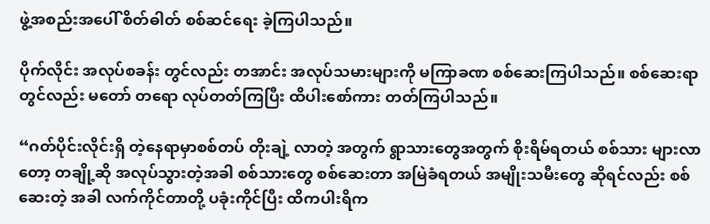ဖွဲ့အစည်းအပေါ် စိတ်ဓါတ် စစ်ဆင်ရေး ခဲ့ကြပါသည်။

ပိုက်လိုင်း အလုပ်စခန်း တွင်လည်း တအာင်း အလုပ်သမားများကို မကြာခဏ စစ်ဆေးကြပါသည်။ စစ်ဆေးရာတွင်လည်း မတော် တရော လုပ်တတ်ကြပြီး ထိပါးစော်ကား တတ်ကြပါသည်။

“ဂတ်ပိုင်းလိုင်းရှိ တဲ့နေရာမှာစစ်တပ် တိုးချဲ့ လာတဲ့ အတွက် ရွာသားတွေအတွက် စိုးရိမ်ရတယ် စစ်သား များလာတော့ တချို့ဆို အလုပ်သွားတဲ့အခါ စစ်သားတွေ စစ်ဆေးတာ အမြဲခံရတယ် အမျိုးသမီးတွေ ဆိုရင်လည်း စစ် ဆေးတဲ့ အခါ လက်ကိုင်တာတို့ ပခုံးကိုင်ပြီး ထိကပါးရိက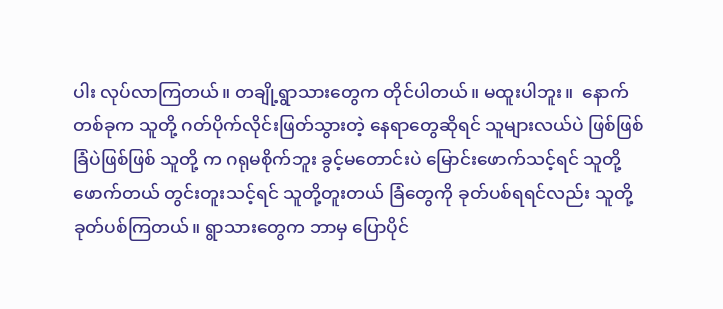ပါး လုပ်လာကြတယ်။ တချို့ရွာသားတွေက တိုင်ပါတယ်။ မထူးပါဘူး။  နောက်တစ်ခုက သူတို့ ဂတ်ပိုက်လိုင်းဖြတ်သွားတဲ့ နေရာတွေဆိုရင် သူများလယ်ပဲ ဖြစ်ဖြစ် ခြံပဲဖြစ်ဖြစ် သူတို့ က ဂရုမစိုက်ဘူး ခွင့်မတောင်းပဲ မြောင်းဖောက်သင့်ရင် သူတို့ဖောက်တယ် တွင်းတူးသင့်ရင် သူတို့တူးတယ် ခြံတွေကို ခုတ်ပစ်ရရင်လည်း သူတို့ ခုတ်ပစ်ကြတယ်။ ရွာသားတွေက ဘာမှ ပြောပိုင်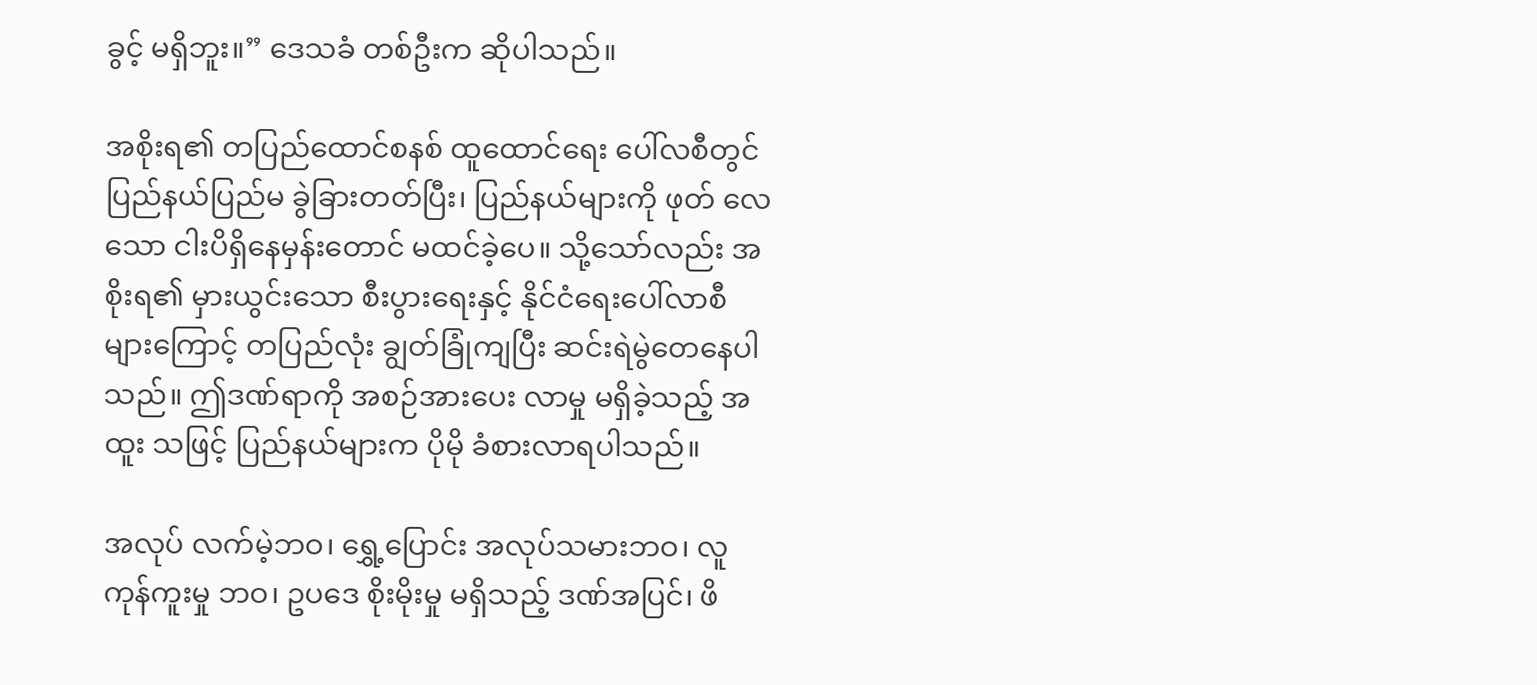ခွင့် မရှိဘူး။” ဒေသခံ တစ်ဦးက ဆိုပါသည်။

အစိုးရ၏ တပြည်ထောင်စနစ် ထူထောင်ရေး ပေါ်လစီတွင် ပြည်နယ်ပြည်မ ခွဲခြားတတ်ပြီး၊ ပြည်နယ်များကို ဖုတ် လေ သော ငါးပိရှိနေမှန်းတောင် မထင်ခဲ့ပေ။ သို့သော်လည်း အစိုးရ၏ မှားယွင်းသော စီးပွားရေးနှင့် နိုင်ငံရေးပေါ်လာစီ များကြောင့် တပြည်လုံး ချွတ်ခြုံကျပြီး ဆင်းရဲမွဲတေနေပါသည်။ ဤဒဏ်ရာကို အစဉ်အားပေး လာမှု မရှိခဲ့သည့် အထူး သဖြင့် ပြည်နယ်များက ပိုမို ခံစားလာရပါသည်။

အလုပ် လက်မဲ့ဘဝ၊ ရွှေ့ပြောင်း အလုပ်သမားဘဝ၊ လူကုန်ကူးမှု ဘဝ၊ ဥပဒေ စိုးမိုးမှု မရှိသည့် ဒဏ်အပြင်၊ ဖိ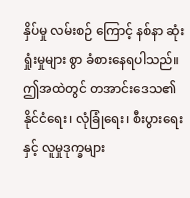နှိပ်မှု လမ်းစဉ် ကြောင့် နစ်နာ ဆုံးရှုံးမှုများ စွာ ခံစားနေရပါသည်။ ဤအထဲတွင် တအာင်းဒေသ၏ နိုင်ငံရေး၊ လုံခြုံရေး၊ စီးပွားရေးနှင့် လူမှုဒုက္ခများ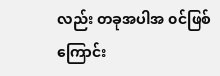လည်း တခုအပါအ ၀င်ဖြစ်ကြောင်း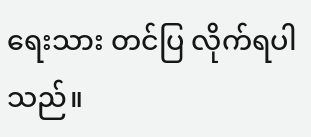ရေးသား တင်ပြ လိုက်ရပါသည်။